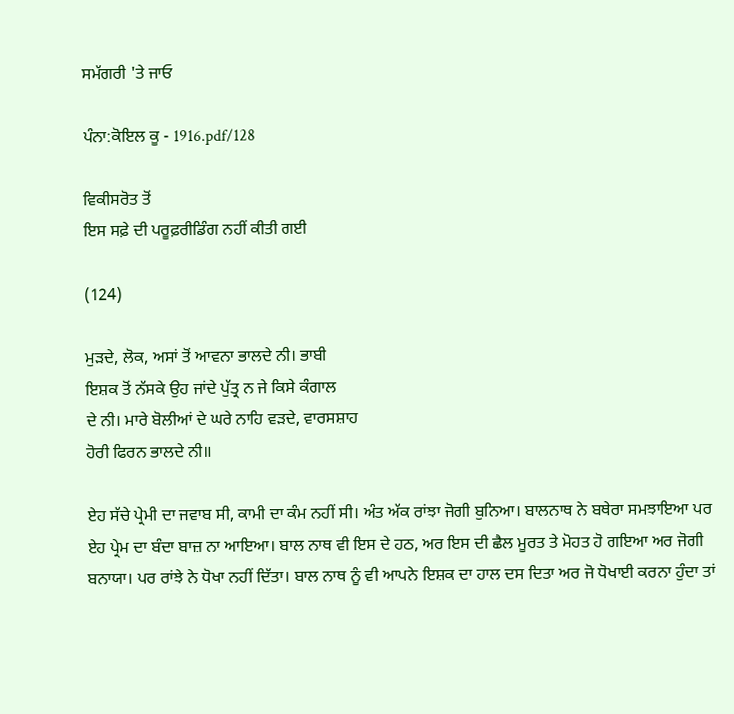ਸਮੱਗਰੀ 'ਤੇ ਜਾਓ

ਪੰਨਾ:ਕੋਇਲ ਕੂ - 1916.pdf/128

ਵਿਕੀਸਰੋਤ ਤੋਂ
ਇਸ ਸਫ਼ੇ ਦੀ ਪਰੂਫ਼ਰੀਡਿੰਗ ਨਹੀਂ ਕੀਤੀ ਗਈ

(124)

ਮੁੜਦੇ, ਲੋਕ, ਅਸਾਂ ਤੋਂ ਆਵਨਾ ਭਾਲਦੇ ਨੀ। ਭਾਬੀ
ਇਸ਼ਕ ਤੋਂ ਨੱਸਕੇ ਉਹ ਜਾਂਦੇ ਪੁੱਤ੍ਰ ਨ ਜੇ ਕਿਸੇ ਕੰਗਾਲ
ਦੇ ਨੀ। ਮਾਰੇ ਬੋਲੀਆਂ ਦੇ ਘਰੇ ਨਾਹਿ ਵੜਦੇ, ਵਾਰਸਸ਼ਾਹ
ਹੋਰੀ ਫਿਰਨ ਭਾਲਦੇ ਨੀ॥

ਏਹ ਸੱਚੇ ਪ੍ਰੇਮੀ ਦਾ ਜਵਾਬ ਸੀ, ਕਾਮੀ ਦਾ ਕੰਮ ਨਹੀਂ ਸੀ। ਅੰਤ ਅੱਕ ਰਾਂਝਾ ਜੋਗੀ ਬੁਨਿਆ। ਬਾਲਨਾਥ ਨੇ ਬਥੇਰਾ ਸਮਝਾਇਆ ਪਰ ਏਹ ਪ੍ਰੇਮ ਦਾ ਬੰਦਾ ਬਾਜ਼ ਨਾ ਆਇਆ। ਬਾਲ ਨਾਥ ਵੀ ਇਸ ਦੇ ਹਠ, ਅਰ ਇਸ ਦੀ ਛੈਲ ਮੂਰਤ ਤੇ ਮੋਹਤ ਹੋ ਗਇਆ ਅਰ ਜੋਗੀ ਬਨਾਯਾ। ਪਰ ਰਾਂਝੇ ਨੇ ਧੋਖਾ ਨਹੀਂ ਦਿੱਤਾ। ਬਾਲ ਨਾਥ ਨੂੰ ਵੀ ਆਪਨੇ ਇਸ਼ਕ ਦਾ ਹਾਲ ਦਸ ਦਿਤਾ ਅਰ ਜੋ ਧੋਖਾਈ ਕਰਨਾ ਹੁੰਦਾ ਤਾਂ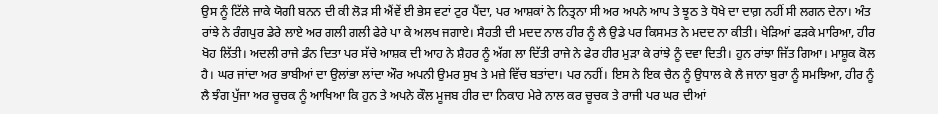ਉਸ ਨੂੰ ਟਿੱਲੇ ਜਾਕੇ ਯੋਗੀ ਬਨਨ ਦੀ ਕੀ ਲੋੜ ਸੀ ਐਂਵੇਂ ਈ ਭੇਸ ਵਟਾਂ ਟੁਰ ਪੈਂਦਾ, ਪਰ ਆਸ਼ਕਾਂ ਨੇ ਨਿਤ੍ਰਨਾ ਸੀ ਅਰ ਅਪਨੇ ਆਪ ਤੇ ਝੂਠ ਤੇ ਧੋਖੇ ਦਾ ਦਾਗ਼ ਨਹੀਂ ਸੀ ਲਗਨ ਦੇਨਾ। ਅੰਤ ਰਾਂਝੇ ਨੇ ਰੰਗਪੁਰ ਡੇਰੇ ਲਾਏ ਅਰ ਗਲੀ ਗਲੀ ਫੇਰੇ ਪਾ ਕੇ ਅਲਖ ਜਗਾਏ। ਸੈਹਤੀ ਦੀ ਮਦਦ ਨਾਲ ਹੀਰ ਨੂੰ ਲੈ ਉਡੇ ਪਰ ਕਿਸਮਤ ਨੇ ਮਦਦ ਨਾ ਕੀਤੀ। ਖੇੜਿਆਂ ਫੜਕੇ ਮਾਰਿਆ, ਹੀਰ ਖੋਹ ਲਿੱਤੀ। ਅਦਲੀ ਰਾਜੇ ਡੰਨ ਦਿਤਾ ਪਰ ਸੱਚੇ ਆਸ਼ਕ ਦੀ ਆਹ ਨੇ ਸ਼ੈਹਰ ਨੂੰ ਅੱਗ ਲਾ ਦਿੱਤੀ ਰਾਜੇ ਨੇ ਫੇਰ ਹੀਰ ਮੁੜਾ ਕੇ ਰਾਂਝੇ ਨੂੰ ਦਵਾ ਦਿਤੀ। ਹੁਨ ਰਾਂਝਾ ਜਿੱਤ ਗਿਆ। ਮਾਸ਼ੂਕ ਕੋਲ ਹੈ। ਘਰ ਜਾਂਦਾ ਅਰ ਭਾਬੀਆਂ ਦਾ ਉਲਾਂਭਾ ਲਾਂਦਾ ਔਰ ਅਪਨੀ ਉਮਰ ਸੁਖ ਤੇ ਮਜ਼ੇ ਵਿੱਚ ਬਤਾਂਦਾ। ਪਰ ਨਹੀਂ। ਇਸ ਨੇ ਇਕ ਚੈਨ ਨੂੰ ਉਧਾਲ ਕੇ ਲੈ ਜਾਨਾ ਬੁਰਾ ਨੂੰ ਸਮਝਿਆ, ਹੀਰ ਨੂੰ ਲੈ ਝੰਗ ਪੁੱਜਾ ਅਰ ਚੂਚਕ ਨੂੰ ਆਖਿਆ ਕਿ ਹੁਨ ਤੇ ਅਪਨੇ ਕੌਲ ਮੂਜਬ ਹੀਰ ਦਾ ਨਿਕਾਹ ਮੇਰੇ ਨਾਲ ਕਰ ਚੂਚਕ ਤੇ ਰਾਜੀ ਪਰ ਘਰ ਦੀਆਂ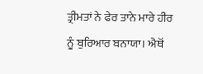ਤ੍ਰੀਮਤਾਂ ਨੇ ਫੇਰ ਤਾਨੇ ਮਾਰੇ ਹੀਰ ਨੂੰ ਬੁਰਿਆਰ ਬਨਾਯਾ। ਐਥੋਂ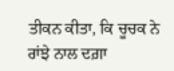ਤੀਕਨ ਕੀਤਾ, ਕਿ ਚੂਚਕ ਨੇ ਰਾਂਝੇ ਨਾਲ ਦਗ਼ਾ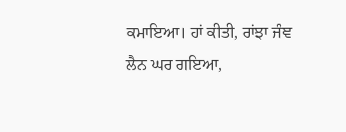ਕਮਾਇਆ। ਹਾਂ ਕੀਤੀ, ਰਾਂਝਾ ਜੰਞ ਲੈਨ ਘਰ ਗਇਆ,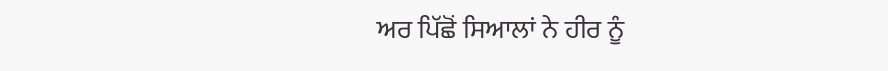ਅਰ ਪਿੱਛੋਂ ਸਿਆਲਾਂ ਨੇ ਹੀਰ ਨੂੰ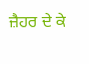ਜ਼ੈਹਰ ਦੇ ਕੇ